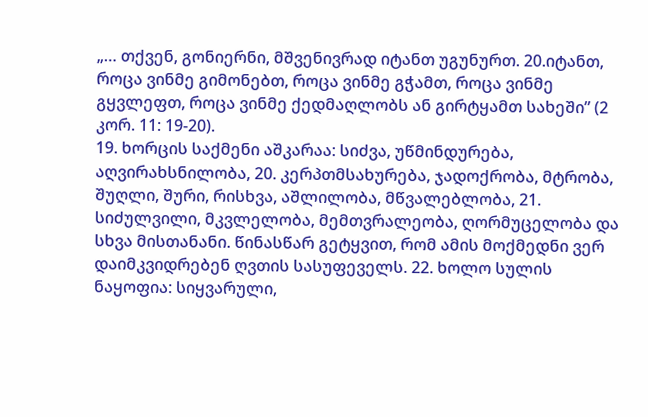„… თქვენ, გონიერნი, მშვენივრად იტანთ უგუნურთ. 20.იტანთ, როცა ვინმე გიმონებთ, როცა ვინმე გჭამთ, როცა ვინმე გყვლეფთ, როცა ვინმე ქედმაღლობს ან გირტყამთ სახეში” (2 კორ. 11: 19-20).
19. ხორცის საქმენი აშკარაა: სიძვა, უწმინდურება, აღვირახსნილობა, 20. კერპთმსახურება, ჯადოქრობა, მტრობა, შუღლი, შური, რისხვა, აშლილობა, მწვალებლობა, 21. სიძულვილი, მკვლელობა, მემთვრალეობა, ღორმუცელობა და სხვა მისთანანი. წინასწარ გეტყვით, რომ ამის მოქმედნი ვერ დაიმკვიდრებენ ღვთის სასუფეველს. 22. ხოლო სულის ნაყოფია: სიყვარული,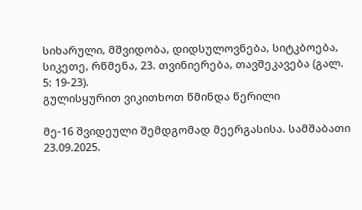სიხარული, მშვიდობა, დიდსულოვნება, სიტკბოება, სიკეთე, რწმენა, 23. თვინიერება, თავშეკავება (გალ. 5: 19-23).
გულისყურით ვიკითხოთ წმინდა წერილი

მე-16 შვიდეული შემდგომად მეერგასისა. სამშაბათი
23.09.2025.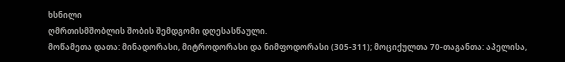ხსნილი
ღმრთისმშობლის შობის შემდგომი დღესასწაული.
მოწამეთა დათა: მინადორასი, მიტროდორასი და ნიმფოდორასი (305-311); მოციქულთა 70-თაგანთა: აპელისა,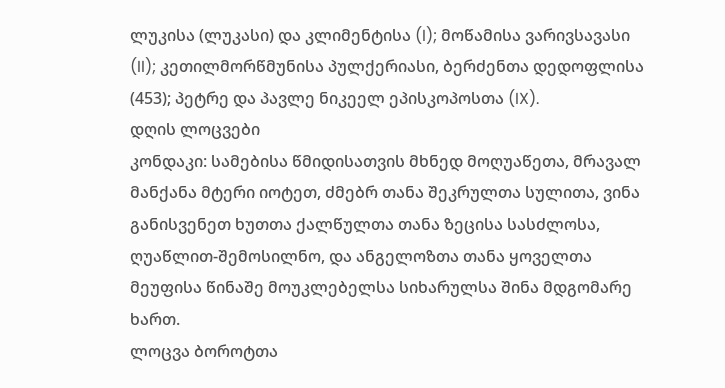ლუკისა (ლუკასი) და კლიმენტისა (I); მოწამისა ვარივსავასი (II); კეთილმორწმუნისა პულქერიასი, ბერძენთა დედოფლისა (453); პეტრე და პავლე ნიკეელ ეპისკოპოსთა (IX).
დღის ლოცვები
კონდაკი: სამებისა წმიდისათვის მხნედ მოღუაწეთა, მრავალ მანქანა მტერი იოტეთ, ძმებრ თანა შეკრულთა სულითა, ვინა განისვენეთ ხუთთა ქალწულთა თანა ზეცისა სასძლოსა, ღუაწლით-შემოსილნო, და ანგელოზთა თანა ყოველთა მეუფისა წინაშე მოუკლებელსა სიხარულსა შინა მდგომარე ხართ.
ლოცვა ბოროტთა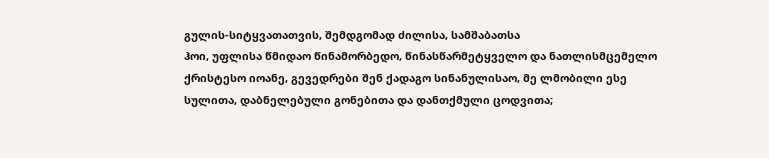გულის-სიტყვათათვის, შემდგომად ძილისა, სამშაბათსა
ჰოი, უფლისა წმიდაო წინამორბედო, წინასწარმეტყველო და ნათლისმცემელო ქრისტესო იოანე, გევედრები შენ ქადაგო სინანულისაო, მე ლმობილი ესე სულითა, დაბნელებული გონებითა და დანთქმული ცოდვითა;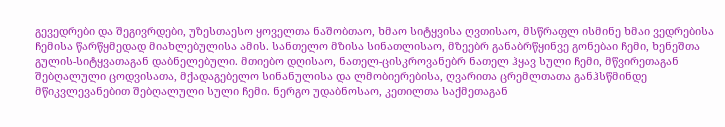გევედრები და შეგივრდები, უზესთაესო ყოველთა ნაშობთაო, ხმაო სიტყვისა ღვთისაო, მსწრაფლ ისმინე ხმაი ვედრებისა ჩემისა წარწყმედად მიახლებულისა ამის. სანთელო მზისა სინათლისაო, მზეებრ განაბრწყინვე გონებაი ჩემი, ხენეშთა გულის-სიტყვათაგან დაბნელებული. მთიებო დღისაო, ნათელ-ცისკროვანებრ ნათელ ჰყავ სული ჩემი, მწვირეთაგან შებღალული ცოდვისათა, მქადაგებელო სინანულისა და ლმობიერებისა, ღვარითა ცრემლთათა განჰსწმინდე მწიკვლევანებით შებღალული სული ჩემი. ნერგო უდაბნოსაო, კეთილთა საქმეთაგან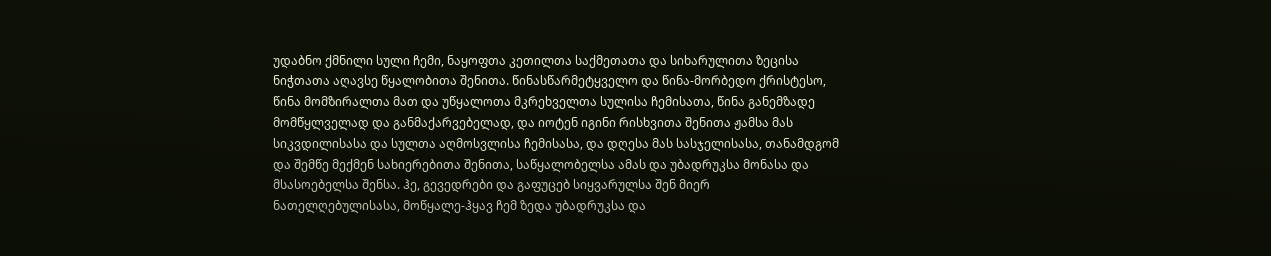უდაბნო ქმნილი სული ჩემი, ნაყოფთა კეთილთა საქმეთათა და სიხარულითა ზეცისა ნიჭთათა აღავსე წყალობითა შენითა. წინასწარმეტყველო და წინა-მორბედო ქრისტესო, წინა მომზირალთა მათ და უწყალოთა მკრეხველთა სულისა ჩემისათა, წინა განემზადე მომწყლველად და განმაქარვებელად, და იოტენ იგინი რისხვითა შენითა ჟამსა მას სიკვდილისასა და სულთა აღმოსვლისა ჩემისასა, და დღესა მას სასჯელისასა, თანამდგომ და შემწე მექმენ სახიერებითა შენითა, საწყალობელსა ამას და უბადრუკსა მონასა და მსასოებელსა შენსა. ჰე, გევედრები და გაფუცებ სიყვარულსა შენ მიერ ნათელღებულისასა, მოწყალე-ჰყავ ჩემ ზედა უბადრუკსა და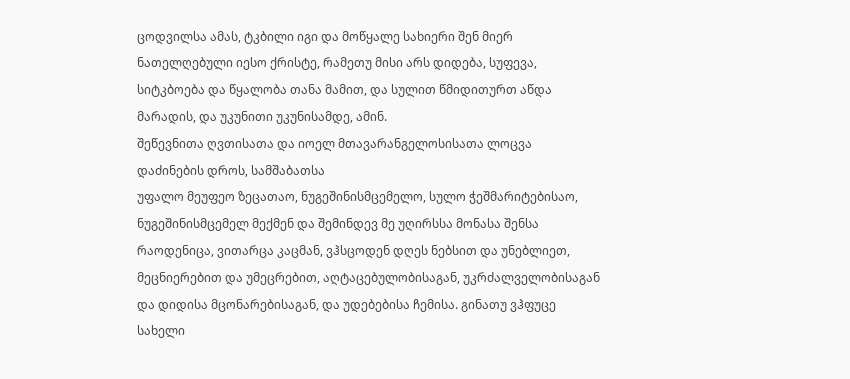ცოდვილსა ამას, ტკბილი იგი და მოწყალე სახიერი შენ მიერ ნათელღებული იესო ქრისტე, რამეთუ მისი არს დიდება, სუფევა, სიტკბოება და წყალობა თანა მამით, და სულით წმიდითურთ აწდა მარადის, და უკუნითი უკუნისამდე, ამინ.
შეწევნითა ღვთისათა და იოელ მთავარანგელოსისათა ლოცვა დაძინების დროს, სამშაბათსა
უფალო მეუფეო ზეცათაო, ნუგეშინისმცემელო, სულო ჭეშმარიტებისაო, ნუგეშინისმცემელ მექმენ და შემინდევ მე უღირსსა მონასა შენსა რაოდენიცა, ვითარცა კაცმან, ვჰსცოდენ დღეს ნებსით და უნებლიეთ, მეცნიერებით და უმეცრებით, აღტაცებულობისაგან, უკრძალველობისაგან და დიდისა მცონარებისაგან, და უდებებისა ჩემისა. გინათუ ვჰფუცე სახელი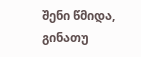შენი წმიდა, გინათუ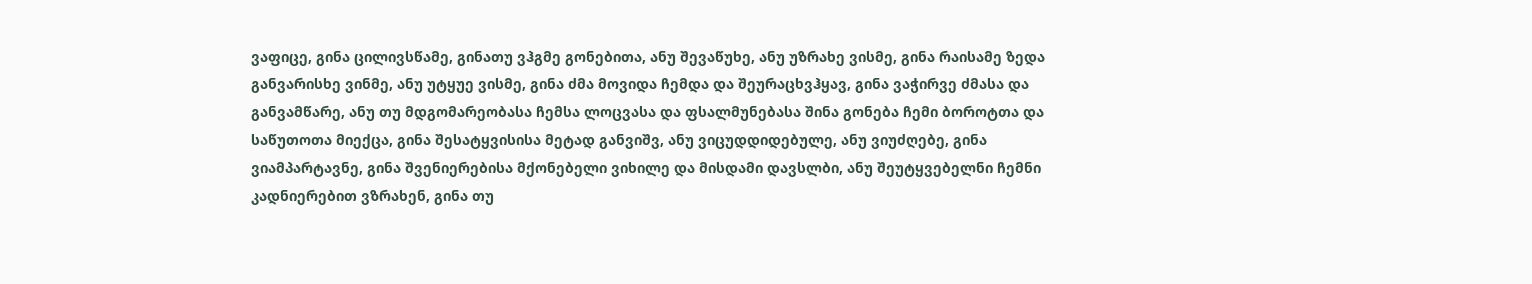ვაფიცე, გინა ცილივსწამე, გინათუ ვჰგმე გონებითა, ანუ შევაწუხე, ანუ უზრახე ვისმე, გინა რაისამე ზედა განვარისხე ვინმე, ანუ უტყუე ვისმე, გინა ძმა მოვიდა ჩემდა და შეურაცხვჰყავ, გინა ვაჭირვე ძმასა და განვამწარე, ანუ თუ მდგომარეობასა ჩემსა ლოცვასა და ფსალმუნებასა შინა გონება ჩემი ბოროტთა და საწუთოთა მიექცა, გინა შესატყვისისა მეტად განვიშვ, ანუ ვიცუდდიდებულე, ანუ ვიუძღებე, გინა ვიამპარტავნე, გინა შვენიერებისა მქონებელი ვიხილე და მისდამი დავსლბი, ანუ შეუტყვებელნი ჩემნი კადნიერებით ვზრახენ, გინა თუ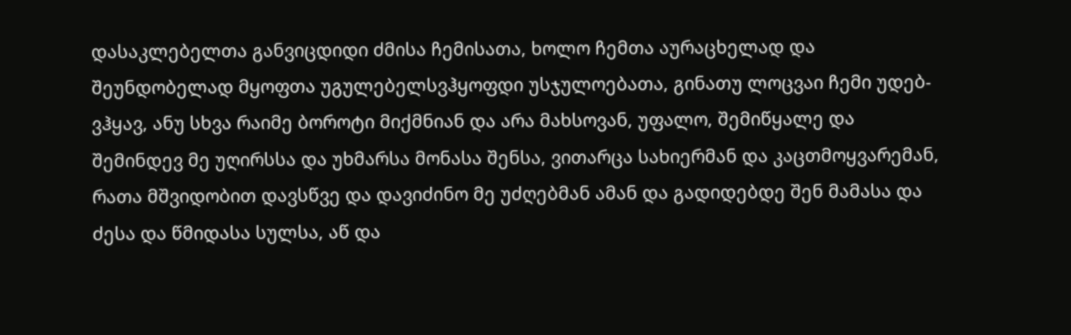დასაკლებელთა განვიცდიდი ძმისა ჩემისათა, ხოლო ჩემთა აურაცხელად და შეუნდობელად მყოფთა უგულებელსვჰყოფდი უსჯულოებათა, გინათუ ლოცვაი ჩემი უდებ-ვჰყავ, ანუ სხვა რაიმე ბოროტი მიქმნიან და არა მახსოვან, უფალო, შემიწყალე და შემინდევ მე უღირსსა და უხმარსა მონასა შენსა, ვითარცა სახიერმან და კაცთმოყვარემან, რათა მშვიდობით დავსწვე და დავიძინო მე უძღებმან ამან და გადიდებდე შენ მამასა და ძესა და წმიდასა სულსა, აწ და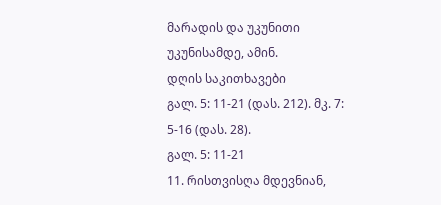მარადის და უკუნითი უკუნისამდე, ამინ.
დღის საკითხავები
გალ. 5: 11-21 (დას. 212). მკ. 7: 5-16 (დას. 28).
გალ. 5: 11-21
11. რისთვისღა მდევნიან,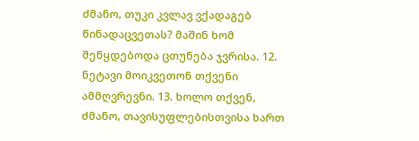ძმანო, თუკი კვლავ ვქადაგებ წინადაცვეთას? მაშინ ხომ შეწყდებოდა ცთუნება ჯვრისა. 12. ნეტავი მოიკვეთონ თქვენი ამმღვრევნი. 13. ხოლო თქვენ, ძმანო, თავისუფლებისთვისა ხართ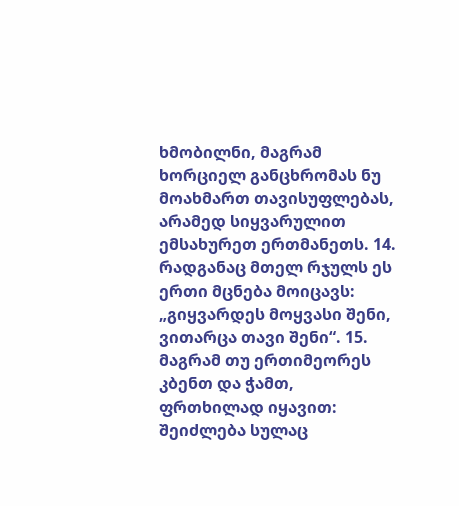ხმობილნი, მაგრამ ხორციელ განცხრომას ნუ მოახმართ თავისუფლებას, არამედ სიყვარულით ემსახურეთ ერთმანეთს. 14. რადგანაც მთელ რჯულს ეს ერთი მცნება მოიცავს: „გიყვარდეს მოყვასი შენი, ვითარცა თავი შენი“. 15. მაგრამ თუ ერთიმეორეს კბენთ და ჭამთ, ფრთხილად იყავით: შეიძლება სულაც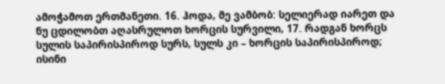ამოჭამოთ ერთმანეთი. 16. ჰოდა, მე ვამბობ: სელიერად იარეთ და ნუ ცდილობთ აღასრულოთ ხორცის სურვილი, 17. რადგან ხორცს სულის საპირისპიროდ სურს, სულს კი – ხორცის საპირისპიროდ; ისინი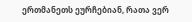ერთმანეთს ეურჩებიან, რათა ვერ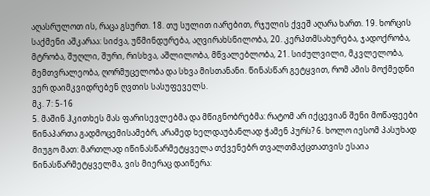აღასრულოთ ის, რაცა გსურთ. 18. თუ სულით იარებით, რჯულის ქვეშ აღარა ხართ. 19. ხორცის საქმენი აშკარაა: სიძვა, უწმინდურება, აღვირახსნილობა, 20. კერპთმსახურება, ჯადოქრობა, მტრობა, შუღლი, შური, რისხვა, აშლილობა, მწვალებლობა, 21. სიძულვილი, მკვლელობა, მემთვრალეობა, ღორმუცელობა და სხვა მისთანანი. წინასწარ გეტყვით, რომ ამის მოქმედნი ვერ დაიმკვიდრებენ ღვთის სასუფეველს.
მკ. 7: 5-16
5. მაშინ ჰკითხეს მას ფარისევლებმა და მწიგნობრებმა: რატომ არ იქცევიან შენი მოწაფეები წინაპართა გადმოცემისამებრ, არამედ ხელდაუბანლად ჭამენ პურს? 6. ხოლო იესომ პასუხად მიუგო მათ: მართლად იწინასწარმეტყველა თქვენებრ თვალთმაქცთათვის ესაია წინასწარმეტყველმა, ვის მიერაც დაიწერა: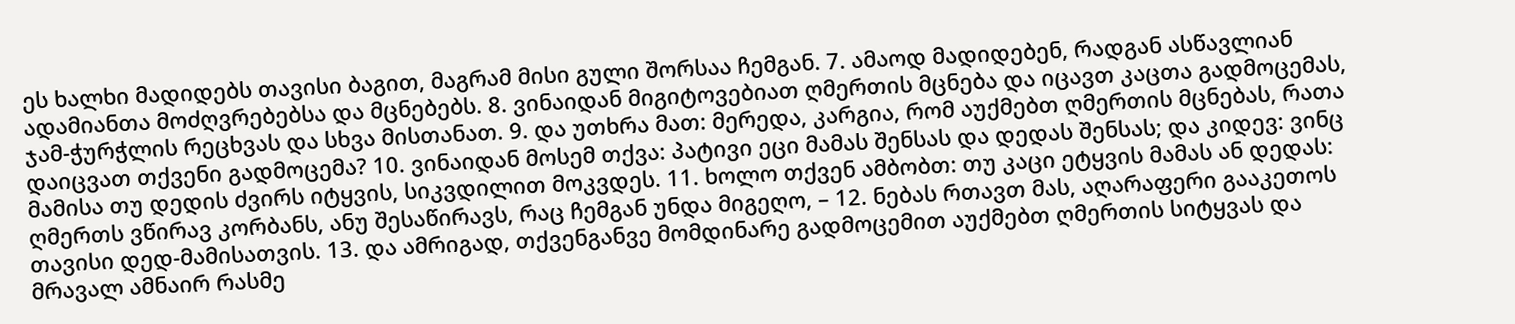ეს ხალხი მადიდებს თავისი ბაგით, მაგრამ მისი გული შორსაა ჩემგან. 7. ამაოდ მადიდებენ, რადგან ასწავლიან ადამიანთა მოძღვრებებსა და მცნებებს. 8. ვინაიდან მიგიტოვებიათ ღმერთის მცნება და იცავთ კაცთა გადმოცემას, ჯამ-ჭურჭლის რეცხვას და სხვა მისთანათ. 9. და უთხრა მათ: მერედა, კარგია, რომ აუქმებთ ღმერთის მცნებას, რათა დაიცვათ თქვენი გადმოცემა? 10. ვინაიდან მოსემ თქვა: პატივი ეცი მამას შენსას და დედას შენსას; და კიდევ: ვინც მამისა თუ დედის ძვირს იტყვის, სიკვდილით მოკვდეს. 11. ხოლო თქვენ ამბობთ: თუ კაცი ეტყვის მამას ან დედას: ღმერთს ვწირავ კორბანს, ანუ შესაწირავს, რაც ჩემგან უნდა მიგეღო, – 12. ნებას რთავთ მას, აღარაფერი გააკეთოს თავისი დედ-მამისათვის. 13. და ამრიგად, თქვენგანვე მომდინარე გადმოცემით აუქმებთ ღმერთის სიტყვას და მრავალ ამნაირ რასმე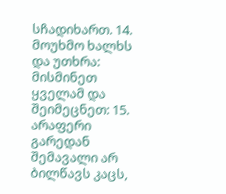სჩადიხართ. 14. მოუხმო ხალხს და უთხრა: მისმინეთ ყველამ და შეიმეცნეთ: 15. არაფერი გარედან შემავალი არ ბილწავს კაცს,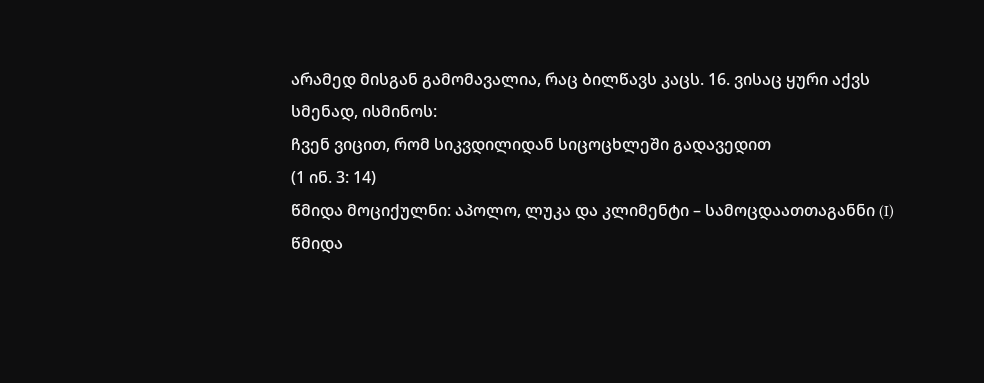არამედ მისგან გამომავალია, რაც ბილწავს კაცს. 16. ვისაც ყური აქვს სმენად, ისმინოს:
ჩვენ ვიცით, რომ სიკვდილიდან სიცოცხლეში გადავედით
(1 ინ. 3: 14)
წმიდა მოციქულნი: აპოლო, ლუკა და კლიმენტი – სამოცდაათთაგანნი (I)
წმიდა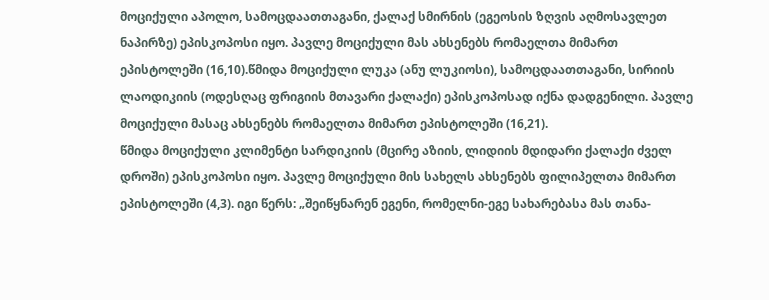მოციქული აპოლო, სამოცდაათთაგანი, ქალაქ სმირნის (ეგეოსის ზღვის აღმოსავლეთ ნაპირზე) ეპისკოპოსი იყო. პავლე მოციქული მას ახსენებს რომაელთა მიმართ ეპისტოლეში (16,10).წმიდა მოციქული ლუკა (ანუ ლუკიოსი), სამოცდაათთაგანი, სირიის ლაოდიკიის (ოდესღაც ფრიგიის მთავარი ქალაქი) ეპისკოპოსად იქნა დადგენილი. პავლე მოციქული მასაც ახსენებს რომაელთა მიმართ ეპისტოლეში (16,21).
წმიდა მოციქული კლიმენტი სარდიკიის (მცირე აზიის, ლიდიის მდიდარი ქალაქი ძველ დროში) ეპისკოპოსი იყო. პავლე მოციქული მის სახელს ახსენებს ფილიპელთა მიმართ ეპისტოლეში (4,3). იგი წერს: „შეიწყნარენ ეგენი, რომელნი-ეგე სახარებასა მას თანა-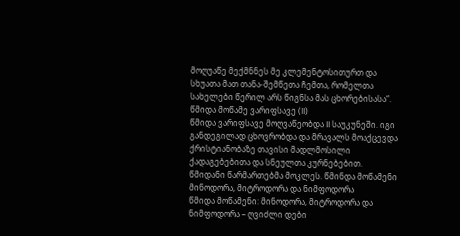მოღუაწე მექმნნეს მე კლემენტოსითურთ და სხუათა მათ თანა-შემწეთა ჩემთა, რომელთა სახელები წერილ არს წიგნსა მას ცხორებისასა“.
წმიდა მოწამე ვარიფსავე (II)
წმიდა ვარიფსავე მოღვაწეობდა II საუკუნეში. იგი განდეგილად ცხოვრობდა და მრავალს მოაქცევდა ქრისტიანობაზე თავისი მადლმოსილი ქადაგებებითა და სნეულთა კურნებებით. წმიდანი წარმართებმა მოკლეს. წმინდა მოწამენი მინოდორა, მიტროდორა და ნიმფოდორა
წმიდა მოწამენი: მინოდორა, მიტროდორა და ნიმფოდორა – ღვიძლი დები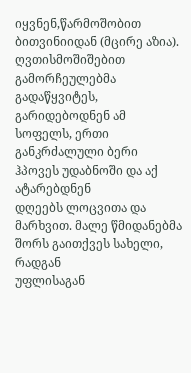იყვნენ,წარმოშობით ბითვინიიდან (მცირე აზია). ღვთისმოშიშებით გამორჩეულებმა გადაწყვიტეს,
გარიდებოდნენ ამ სოფელს, ერთი განკრძალული ბერი ჰპოვეს უდაბნოში და აქ ატარებდნენ
დღეებს ლოცვითა და მარხვით. მალე წმიდანებმა შორს გაითქვეს სახელი, რადგან
უფლისაგან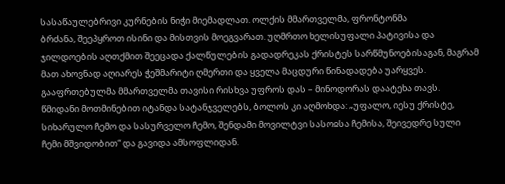სასაწაულებრივი კურნების ნიჭი მიემადლათ. ოლქის მმართველმა, ფრონტონმა
ბრძანა, შეეპყროთ ისინი და მისთვის მოეგვარათ. უღმრთო ხელისუფალი პატივისა და
ჯილდოების აღთქმით შეეცადა ქალწულების გადადრეკას ქრისტეს სარწმუნოებისაგან, მაგრამ
მათ ახოვნად აღიარეს ჭეშმარიტი ღმერთი და ყველა მაცდური წინადადება უარყვეს.
გააფრთებულმა მმართველმა თავისი რისხვა უფროს დას – მინოდორას დაატეხა თავს.
წმიდანი მოთმინებით იტანდა სატანჯველებს, ბოლოს კი აღმოხდა: „უფალო, იესუ ქრისტე,
სიხარულო ჩემო და სასურველო ჩემო, შენდამი მოვილტვი სასოჲსა ჩემისა, შეივედრე სული
ჩემი მშვიდობით“ და გავიდა ამსოფლიდან.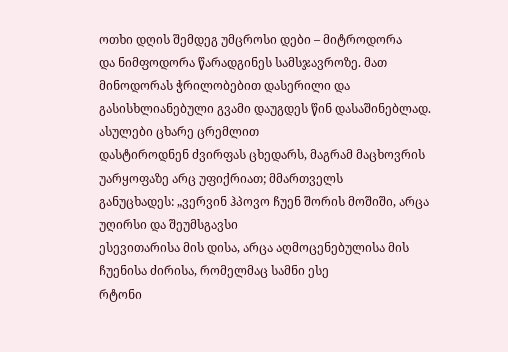ოთხი დღის შემდეგ უმცროსი დები – მიტროდორა
და ნიმფოდორა წარადგინეს სამსჯავროზე. მათ მინოდორას ჭრილობებით დასერილი და
გასისხლიანებული გვამი დაუგდეს წინ დასაშინებლად. ასულები ცხარე ცრემლით
დასტიროდნენ ძვირფას ცხედარს, მაგრამ მაცხოვრის უარყოფაზე არც უფიქრიათ; მმართველს
განუცხადეს: „ვერვინ ჰპოვო ჩუენ შორის მოშიში, არცა უღირსი და შეუმსგავსი
ესევითარისა მის დისა, არცა აღმოცენებულისა მის ჩუენისა ძირისა, რომელმაც სამნი ესე
რტონი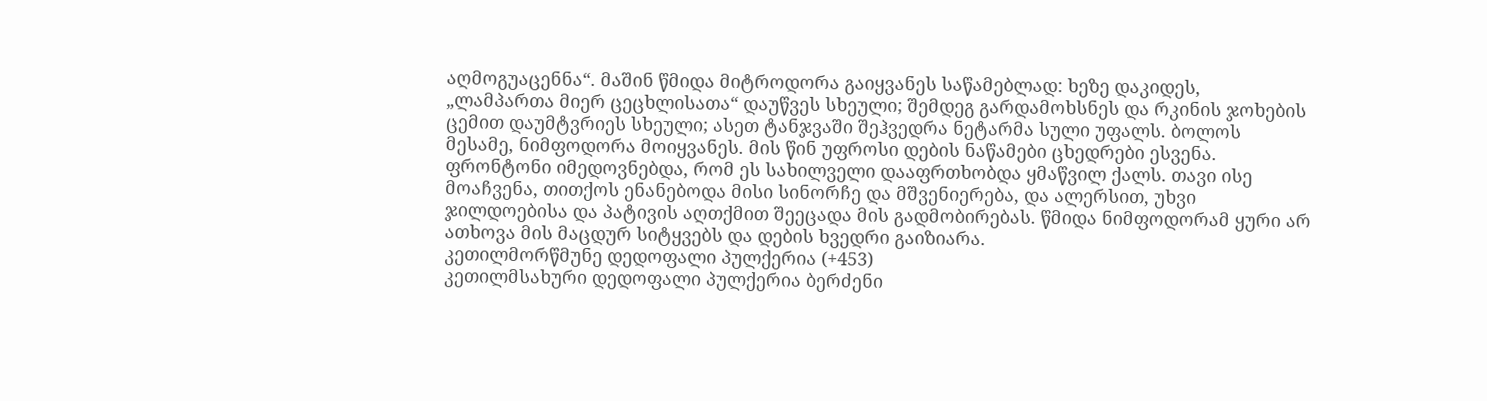აღმოგუაცენნა“. მაშინ წმიდა მიტროდორა გაიყვანეს საწამებლად: ხეზე დაკიდეს,
„ლამპართა მიერ ცეცხლისათა“ დაუწვეს სხეული; შემდეგ გარდამოხსნეს და რკინის ჯოხების
ცემით დაუმტვრიეს სხეული; ასეთ ტანჯვაში შეჰვედრა ნეტარმა სული უფალს. ბოლოს
მესამე, ნიმფოდორა მოიყვანეს. მის წინ უფროსი დების ნაწამები ცხედრები ესვენა.
ფრონტონი იმედოვნებდა, რომ ეს სახილველი დააფრთხობდა ყმაწვილ ქალს. თავი ისე
მოაჩვენა, თითქოს ენანებოდა მისი სინორჩე და მშვენიერება, და ალერსით, უხვი
ჯილდოებისა და პატივის აღთქმით შეეცადა მის გადმობირებას. წმიდა ნიმფოდორამ ყური არ
ათხოვა მის მაცდურ სიტყვებს და დების ხვედრი გაიზიარა.
კეთილმორწმუნე დედოფალი პულქერია (+453)
კეთილმსახური დედოფალი პულქერია ბერძენი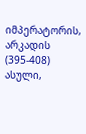იმპერატორის, არკადის (395-408) ასული,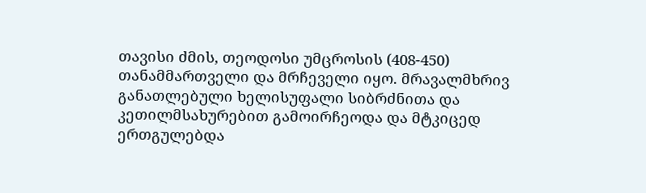თავისი ძმის, თეოდოსი უმცროსის (408-450) თანამმართველი და მრჩეველი იყო. მრავალმხრივ განათლებული ხელისუფალი სიბრძნითა და კეთილმსახურებით გამოირჩეოდა და მტკიცედ ერთგულებდა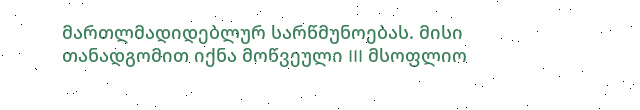მართლმადიდებლურ სარწმუნოებას. მისი თანადგომით იქნა მოწვეული III მსოფლიო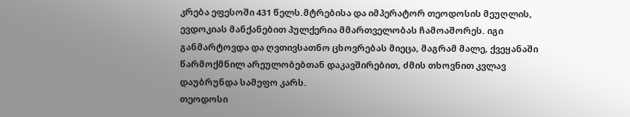კრება ეფესოში 431 წელს.მტრებისა და იმპერატორ თეოდოსის მეუღლის, ევდოკიას მანქანებით პულქერია მმართველობას ჩამოაშორეს. იგი განმარტოვდა და ღვთივსათნო ცხოვრებას მიეცა, მაგრამ მალე, ქვეყანაში წარმოქმნილ არეულობებთან დაკავშირებით, ძმის თხოვნით კვლავ დაუბრუნდა სამეფო კარს.
თეოდოსი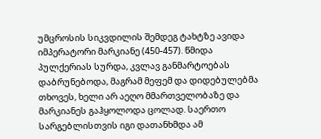უმცროსის სიკვდილის შემდეგ ტახტზე ავიდა იმპერატორი მარკიანე (450-457). წმიდა პულქერიას სურდა, კვლავ განმარტოებას დაბრუნებოდა, მაგრამ მეფემ და დიდებულებმა თხოვეს, ხელი არ აეღო მმართველობაზე და მარკიანეს გაჰყოლოდა ცოლად. საერთო სარგებლისთვის იგი დათანხმდა ამ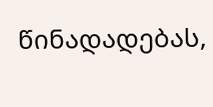წინადადებას,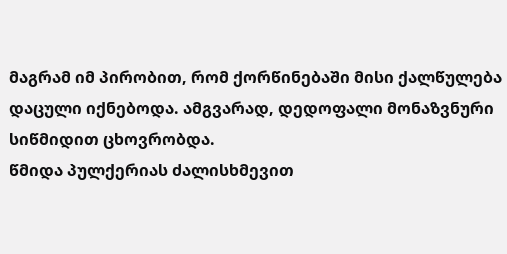მაგრამ იმ პირობით, რომ ქორწინებაში მისი ქალწულება დაცული იქნებოდა. ამგვარად, დედოფალი მონაზვნური სიწმიდით ცხოვრობდა.
წმიდა პულქერიას ძალისხმევით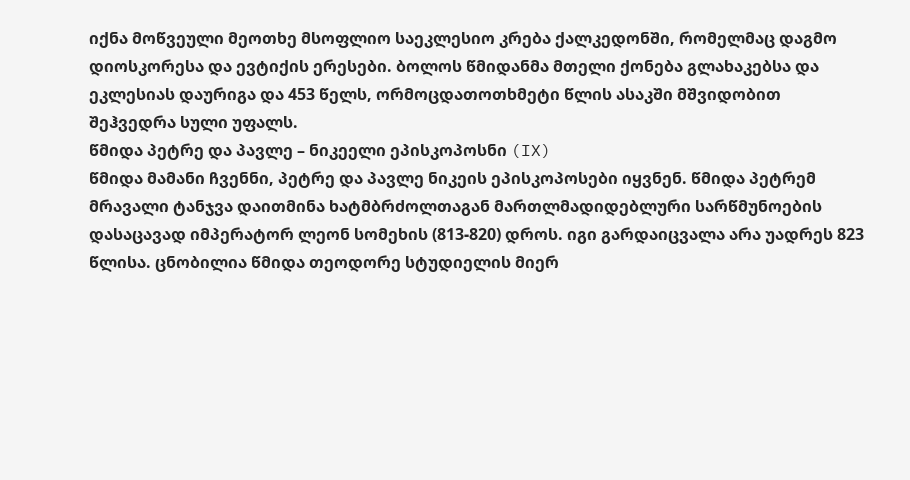იქნა მოწვეული მეოთხე მსოფლიო საეკლესიო კრება ქალკედონში, რომელმაც დაგმო დიოსკორესა და ევტიქის ერესები. ბოლოს წმიდანმა მთელი ქონება გლახაკებსა და ეკლესიას დაურიგა და 453 წელს, ორმოცდათოთხმეტი წლის ასაკში მშვიდობით შეჰვედრა სული უფალს.
წმიდა პეტრე და პავლე – ნიკეელი ეპისკოპოსნი (IX)
წმიდა მამანი ჩვენნი, პეტრე და პავლე ნიკეის ეპისკოპოსები იყვნენ. წმიდა პეტრემ მრავალი ტანჯვა დაითმინა ხატმბრძოლთაგან მართლმადიდებლური სარწმუნოების დასაცავად იმპერატორ ლეონ სომეხის (813-820) დროს. იგი გარდაიცვალა არა უადრეს 823 წლისა. ცნობილია წმიდა თეოდორე სტუდიელის მიერ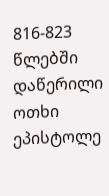816-823 წლებში დაწერილი ოთხი ეპისტოლე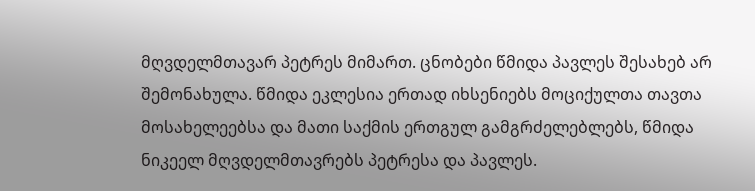მღვდელმთავარ პეტრეს მიმართ. ცნობები წმიდა პავლეს შესახებ არ შემონახულა. წმიდა ეკლესია ერთად იხსენიებს მოციქულთა თავთა მოსახელეებსა და მათი საქმის ერთგულ გამგრძელებლებს, წმიდა ნიკეელ მღვდელმთავრებს პეტრესა და პავლეს.